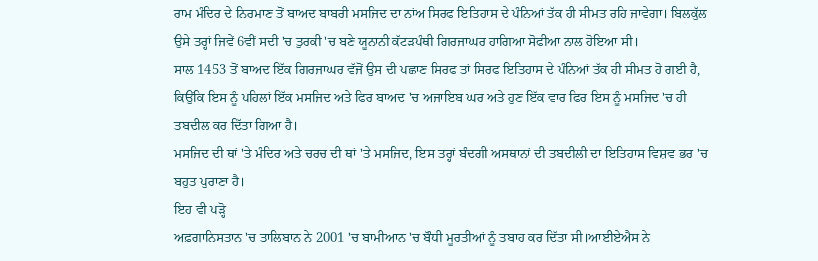ਰਾਮ ਮੰਦਿਰ ਦੇ ਨਿਰਮਾਣ ਤੋਂ ਬਾਅਦ ਬਾਬਰੀ ਮਸਜਿਦ ਦਾ ਨਾਂਅ ਸਿਰਫ ਇਤਿਹਾਸ ਦੇ ਪੰਨਿਆਂ ਤੱਕ ਹੀ ਸੀਮਤ ਰਹਿ ਜਾਵੇਗਾ। ਬਿਲਕੁੱਲ ਉਸੇ ਤਰ੍ਹਾਂ ਜਿਵੇਂ 6ਵੀਂ ਸਦੀ 'ਚ ਤੁਰਕੀ 'ਚ ਬਣੇ ਯੂਨਾਨੀ ਕੱਟੜਪੰਥੀ ਗਿਰਜਾਘਰ ਹਾਗਿਆ ਸੋਫੀਆ ਨਾਲ ਹੋਇਆ ਸੀ।
ਸਾਲ 1453 ਤੋਂ ਬਾਅਦ ਇੱਕ ਗਿਰਜਾਘਰ ਵੱਜੋਂ ਉਸ ਦੀ ਪਛਾਣ ਸਿਰਫ ਤਾਂ ਸਿਰਫ ਇਤਿਹਾਸ ਦੇ ਪੰਨਿਆਂ ਤੱਕ ਹੀ ਸੀਮਤ ਹੋ ਗਈ ਹੈ, ਕਿਉਂਕਿ ਇਸ ਨੂੰ ਪਹਿਲਾਂ ਇੱਕ ਮਸਜਿਦ ਅਤੇ ਫਿਰ ਬਾਅਦ 'ਚ ਅਜਾਇਬ ਘਰ ਅਤੇ ਹੁਣ ਇੱਕ ਵਾਰ ਫਿਰ ਇਸ ਨੂੰ ਮਸਜਿਦ 'ਚ ਹੀ ਤਬਦੀਲ ਕਰ ਦਿੱਤਾ ਗਿਆ ਹੈ।
ਮਸਜਿਦ ਦੀ ਥਾਂ 'ਤੇ ਮੰਦਿਰ ਅਤੇ ਚਰਚ ਦੀ ਥਾਂ 'ਤੇ ਮਸਜਿਦ, ਇਸ ਤਰ੍ਹਾਂ ਬੰਦਗੀ ਅਸਥਾਨਾਂ ਦੀ ਤਬਦੀਲੀ ਦਾ ਇਤਿਹਾਸ ਵਿਸ਼ਵ ਭਰ 'ਚ ਬਹੁਤ ਪੁਰਾਣਾ ਹੈ।
ਇਹ ਵੀ ਪੜ੍ਹੋ
ਅਫ਼ਗਾਨਿਸਤਾਨ 'ਚ ਤਾਲਿਬਾਨ ਨੇ 2001 'ਚ ਬਾਮੀਆਨ 'ਚ ਬੌਧੀ ਮੂਰਤੀਆਂ ਨੂੰ ਤਬਾਹ ਕਰ ਦਿੱਤਾ ਸੀ।ਆਈਏਐਸ ਨੇ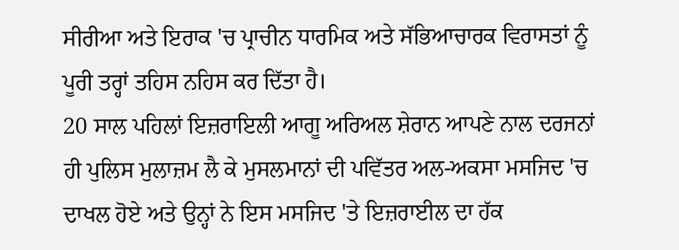ਸੀਰੀਆ ਅਤੇ ਇਰਾਕ 'ਚ ਪ੍ਰਾਚੀਨ ਧਾਰਮਿਕ ਅਤੇ ਸੱਭਿਆਚਾਰਕ ਵਿਰਾਸਤਾਂ ਨੂੰ ਪੂਰੀ ਤਰ੍ਹਾਂ ਤਹਿਸ ਨਹਿਸ ਕਰ ਦਿੱਤਾ ਹੈ।
20 ਸਾਲ ਪਹਿਲਾਂ ਇਜ਼ਰਾਇਲੀ ਆਗੂ ਅਰਿਅਲ ਸ਼ੇਰਾਨ ਆਪਣੇ ਨਾਲ ਦਰਜਨਾਂ ਹੀ ਪੁਲਿਸ ਮੁਲਾਜ਼ਮ ਲੈ ਕੇ ਮੁਸਲਮਾਨਾਂ ਦੀ ਪਵਿੱਤਰ ਅਲ-ਅਕਸਾ ਮਸਜਿਦ 'ਚ ਦਾਖਲ ਹੋਏ ਅਤੇ ਉਨ੍ਹਾਂ ਨੇ ਇਸ ਮਸਜਿਦ 'ਤੇ ਇਜ਼ਰਾਈਲ ਦਾ ਹੱਕ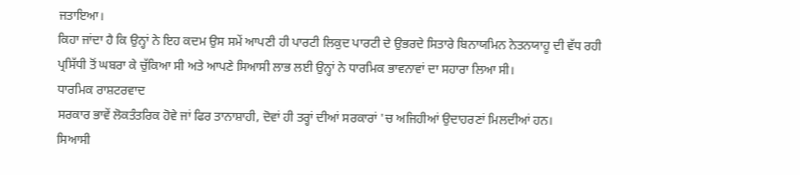ਜਤਾਇਆ।
ਕਿਹਾ ਜਾਂਦਾ ਹੈ ਕਿ ਉਨ੍ਹਾਂ ਨੇ ਇਹ ਕਦਮ ਉਸ ਸਮੇਂ ਆਪਣੀ ਹੀ ਪਾਰਟੀ ਲਿਕੁਦ ਪਾਰਟੀ ਦੇ ਉਭਰਦੇ ਸਿਤਾਰੇ ਬਿਨਾਯਮਿਨ ਨੇਤਨਯਾਹੂ ਦੀ ਵੱਧ ਰਹੀ ਪ੍ਰਸਿੱਧੀ ਤੋਂ ਘਬਰਾ ਕੇ ਚੁੱਕਿਆ ਸੀ ਅਤੇ ਆਪਣੇ ਸਿਆਸੀ ਲਾਭ ਲਈ ਉਨ੍ਹਾਂ ਨੇ ਧਾਰਮਿਕ ਭਾਵਨਾਵਾਂ ਦਾ ਸਹਾਰਾ ਲਿਆ ਸੀ।
ਧਾਰਮਿਕ ਰਾਸ਼ਟਰਵਾਦ
ਸਰਕਾਰ ਭਾਵੇਂ ਲੋਕਤੰਤਰਿਕ ਹੋਵੇ ਜਾਂ ਫਿਰ ਤਾਨਾਸ਼ਾਹੀ, ਦੋਵਾਂ ਹੀ ਤਰ੍ਹਾਂ ਦੀਆਂ ਸਰਕਾਰਾਂ 'ਚ ਅਜਿਹੀਆਂ ਉਦਾਹਰਣਾਂ ਮਿਲਦੀਆਂ ਹਨ।
ਸਿਆਸੀ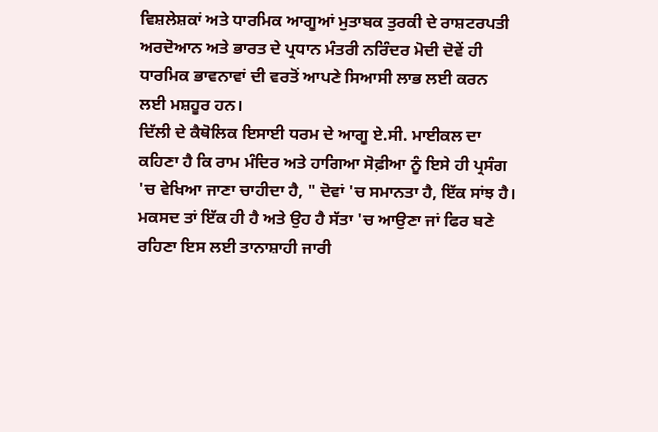ਵਿਸ਼ਲੇਸ਼ਕਾਂ ਅਤੇ ਧਾਰਮਿਕ ਆਗੂਆਂ ਮੁਤਾਬਕ ਤੁਰਕੀ ਦੇ ਰਾਸ਼ਟਰਪਤੀ ਅਰਦੋਆਨ ਅਤੇ ਭਾਰਤ ਦੇ ਪ੍ਰਧਾਨ ਮੰਤਰੀ ਨਰਿੰਦਰ ਮੋਦੀ ਦੋਵੇਂ ਹੀ ਧਾਰਮਿਕ ਭਾਵਨਾਵਾਂ ਦੀ ਵਰਤੋਂ ਆਪਣੇ ਸਿਆਸੀ ਲਾਭ ਲਈ ਕਰਨ ਲਈ ਮਸ਼ਹੂਰ ਹਨ।
ਦਿੱਲੀ ਦੇ ਕੈਥੋਲਿਕ ਇਸਾਈ ਧਰਮ ਦੇ ਆਗੂ ਏ.ਸੀ. ਮਾਈਕਲ ਦਾ ਕਹਿਣਾ ਹੈ ਕਿ ਰਾਮ ਮੰਦਿਰ ਅਤੇ ਹਾਗਿਆ ਸੋਫ਼ੀਆ ਨੂੰ ਇਸੇ ਹੀ ਪ੍ਰਸੰਗ 'ਚ ਵੇਖਿਆ ਜਾਣਾ ਚਾਹੀਦਾ ਹੈ, " ਦੋਵਾਂ 'ਚ ਸਮਾਨਤਾ ਹੈ, ਇੱਕ ਸਾਂਝ ਹੈ। ਮਕਸਦ ਤਾਂ ਇੱਕ ਹੀ ਹੈ ਅਤੇ ਉਹ ਹੈ ਸੱਤਾ 'ਚ ਆਉਣਾ ਜਾਂ ਫਿਰ ਬਣੇ ਰਹਿਣਾ ਇਸ ਲਈ ਤਾਨਾਸ਼ਾਹੀ ਜਾਰੀ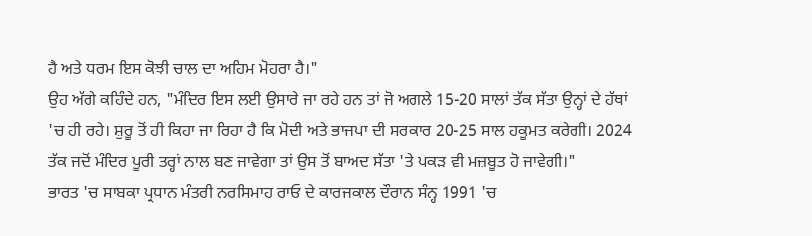ਹੈ ਅਤੇ ਧਰਮ ਇਸ ਕੋਝੀ ਚਾਲ ਦਾ ਅਹਿਮ ਮੋਹਰਾ ਹੈ।"
ਉਹ ਅੱਗੇ ਕਹਿੰਦੇ ਹਨ, "ਮੰਦਿਰ ਇਸ ਲਈ ਉਸਾਰੇ ਜਾ ਰਹੇ ਹਨ ਤਾਂ ਜੋ ਅਗਲੇ 15-20 ਸਾਲਾਂ ਤੱਕ ਸੱਤਾ ਉਨ੍ਹਾਂ ਦੇ ਹੱਥਾਂ 'ਚ ਹੀ ਰਹੇ। ਸ਼ੁਰੂ ਤੋਂ ਹੀ ਕਿਹਾ ਜਾ ਰਿਹਾ ਹੈ ਕਿ ਮੋਦੀ ਅਤੇ ਭਾਜਪਾ ਦੀ ਸਰਕਾਰ 20-25 ਸਾਲ ਹਕੂਮਤ ਕਰੇਗੀ। 2024 ਤੱਕ ਜਦੋਂ ਮੰਦਿਰ ਪੂਰੀ ਤਰ੍ਹਾਂ ਨਾਲ ਬਣ ਜਾਵੇਗਾ ਤਾਂ ਉਸ ਤੋਂ ਬਾਅਦ ਸੱਤਾ 'ਤੇ ਪਕੜ ਵੀ ਮਜ਼ਬੂਤ ਹੋ ਜਾਵੇਗੀ।"
ਭਾਰਤ 'ਚ ਸਾਬਕਾ ਪ੍ਰਧਾਨ ਮੰਤਰੀ ਨਰਸਿਮਾਹ ਰਾਓ ਦੇ ਕਾਰਜਕਾਲ ਦੌਰਾਨ ਸੰਨ੍ਹ 1991 'ਚ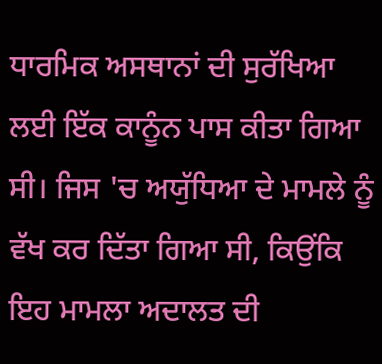ਧਾਰਮਿਕ ਅਸਥਾਨਾਂ ਦੀ ਸੁਰੱਖਿਆ ਲਈ ਇੱਕ ਕਾਨੂੰਨ ਪਾਸ ਕੀਤਾ ਗਿਆ ਸੀ। ਜਿਸ 'ਚ ਅਯੁੱਧਿਆ ਦੇ ਮਾਮਲੇ ਨੂੰ ਵੱਖ ਕਰ ਦਿੱਤਾ ਗਿਆ ਸੀ, ਕਿਉਂਕਿ ਇਹ ਮਾਮਲਾ ਅਦਾਲਤ ਦੀ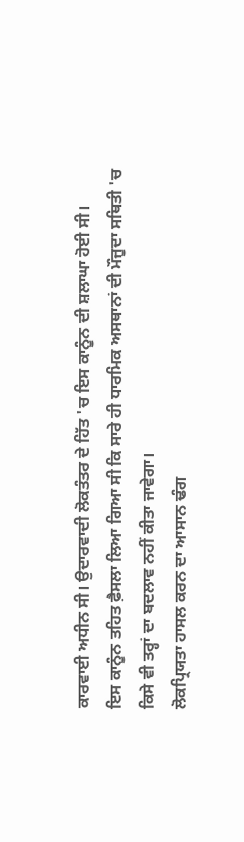ਕਾਰਵਾਈ ਅਧੀਨ ਸੀ। ਉਦਾਰਵਾਦੀ ਲੋਕਤੰਤਰ ਦੇ ਹਿੱਤ 'ਚ ਇਸ ਕਾਨੂੰਨ ਦੀ ਸ਼ਲਾਘਾ ਹੋਈ ਸੀ।
ਇਸ ਕਾਨੂੰਨ ਤਹਿਤ ਫ਼ੈਸਲਾ ਲਿਆ ਗਿਆ ਸੀ ਕਿ ਸਾਰੇ ਹੀ ਧਾਰਮਿਕ ਅਸਥਾਨਾਂ ਦੀ ਮੌਜੂਦਾ ਸਥਿਤੀ 'ਚ ਕਿਸੇ ਵੀ ਤਰ੍ਹਾਂ ਦਾ ਬਦਲਾਵ ਨਹੀਂ ਕੀਤਾ ਜਾਵੇਗਾ।
ਲੋਕਪ੍ਰਿਯਤਾ ਹਾਸਲ ਕਰਨ ਦਾ ਆਸਾਨ ਢੰਗ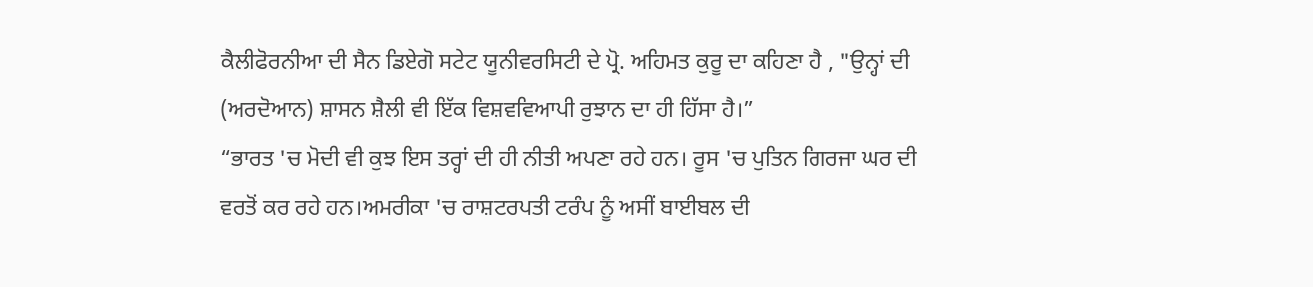ਕੈਲੀਫੋਰਨੀਆ ਦੀ ਸੈਨ ਡਿਏਗੋ ਸਟੇਟ ਯੂਨੀਵਰਸਿਟੀ ਦੇ ਪ੍ਰੋ. ਅਹਿਮਤ ਕੁਰੂ ਦਾ ਕਹਿਣਾ ਹੈ , "ਉਨ੍ਹਾਂ ਦੀ (ਅਰਦੋਆਨ) ਸ਼ਾਸਨ ਸ਼ੈਲੀ ਵੀ ਇੱਕ ਵਿਸ਼ਵਵਿਆਪੀ ਰੁਝਾਨ ਦਾ ਹੀ ਹਿੱਸਾ ਹੈ।”
“ਭਾਰਤ 'ਚ ਮੋਦੀ ਵੀ ਕੁਝ ਇਸ ਤਰ੍ਹਾਂ ਦੀ ਹੀ ਨੀਤੀ ਅਪਣਾ ਰਹੇ ਹਨ। ਰੂਸ 'ਚ ਪੁਤਿਨ ਗਿਰਜਾ ਘਰ ਦੀ ਵਰਤੋਂ ਕਰ ਰਹੇ ਹਨ।ਅਮਰੀਕਾ 'ਚ ਰਾਸ਼ਟਰਪਤੀ ਟਰੰਪ ਨੂੰ ਅਸੀਂ ਬਾਈਬਲ ਦੀ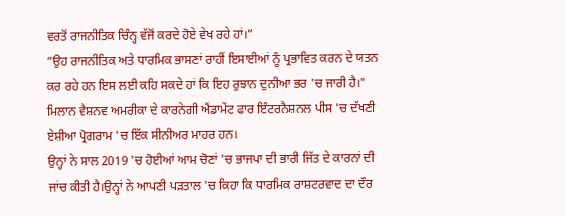ਵਰਤੋਂ ਰਾਜਨੀਤਿਕ ਚਿੰਨ੍ਹ ਵੱਜੋਂ ਕਰਦੇ ਹੋਏ ਵੇਖ ਰਹੇ ਹਾਂ।”
“ਉਹ ਰਾਜਨੀਤਿਕ ਅਤੇ ਧਾਰਮਿਕ ਭਾਸਣਾਂ ਰਾਹੀਂ ਇਸਾਈਆਂ ਨੂੰ ਪ੍ਰਭਾਵਿਤ ਕਰਨ ਦੇ ਯਤਨ ਕਰ ਰਹੇ ਹਨ ਇਸ ਲਈ ਕਹਿ ਸਕਦੇ ਹਾਂ ਕਿ ਇਹ ਰੁਝਾਨ ਦੁਨੀਆ ਭਰ 'ਚ ਜਾਰੀ ਹੈ।"
ਮਿਲਾਨ ਵੈਸ਼ਨਵ ਅਮਰੀਕਾ ਦੇ ਕਾਰਨੇਗੀ ਐਂਡਾਮੇਂਟ ਫਾਰ ਇੰਟਰਨੈਸ਼ਨਲ ਪੀਸ 'ਚ ਦੱਖਣੀ ਏਸ਼ੀਆ ਪ੍ਰੋਗਰਾਮ 'ਚ ਇੱਕ ਸੀਨੀਅਰ ਮਾਹਰ ਹਨ।
ਉਨ੍ਹਾਂ ਨੇ ਸਾਲ 2019 'ਚ ਹੋਈਆਂ ਆਮ ਚੋਣਾਂ 'ਚ ਭਾਜਪਾ ਦੀ ਭਾਰੀ ਜਿੱਤ ਦੇ ਕਾਰਨਾਂ ਦੀ ਜਾਂਚ ਕੀਤੀ ਹੈ।ਉਨ੍ਹਾਂ ਨੇ ਆਪਣੀ ਪੜਤਾਲ 'ਚ ਕਿਹਾ ਕਿ ਧਾਰਮਿਕ ਰਾਸ਼ਟਰਵਾਦ ਦਾ ਦੌਰ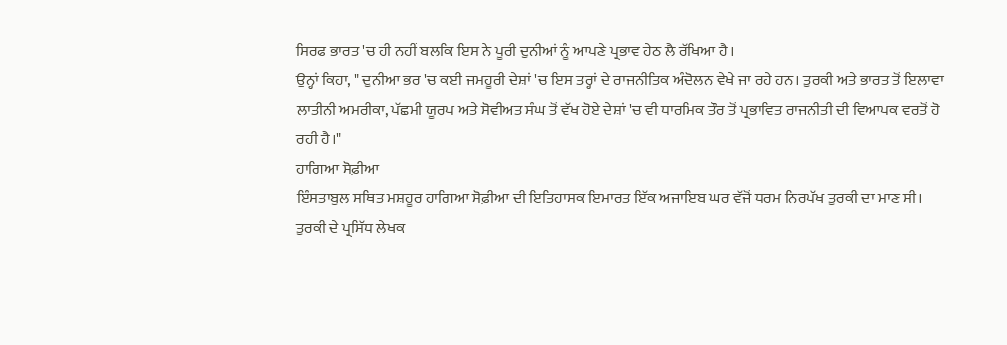ਸਿਰਫ ਭਾਰਤ 'ਚ ਹੀ ਨਹੀਂ ਬਲਕਿ ਇਸ ਨੇ ਪੂਰੀ ਦੁਨੀਆਂ ਨੂੰ ਆਪਣੇ ਪ੍ਰਭਾਵ ਹੇਠ ਲੈ ਰੱਖਿਆ ਹੈ।
ਉਨ੍ਹਾਂ ਕਿਹਾ, " ਦੁਨੀਆ ਭਰ 'ਚ ਕਈ ਜਮਹੂਰੀ ਦੇਸ਼ਾਂ 'ਚ ਇਸ ਤਰ੍ਹਾਂ ਦੇ ਰਾਜਨੀਤਿਕ ਅੰਦੋਲਨ ਵੇਖੇ ਜਾ ਰਹੇ ਹਨ। ਤੁਰਕੀ ਅਤੇ ਭਾਰਤ ਤੋਂ ਇਲਾਵਾ ਲਾਤੀਨੀ ਅਮਰੀਕਾ, ਪੱਛਮੀ ਯੂਰਪ ਅਤੇ ਸੋਵੀਅਤ ਸੰਘ ਤੋਂ ਵੱਖ ਹੋਏ ਦੇਸ਼ਾਂ 'ਚ ਵੀ ਧਾਰਮਿਕ ਤੌਰ ਤੋਂ ਪ੍ਰਭਾਵਿਤ ਰਾਜਨੀਤੀ ਦੀ ਵਿਆਪਕ ਵਰਤੋਂ ਹੋ ਰਹੀ ਹੈ।"
ਹਾਗਿਆ ਸੋਫ਼ੀਆ
ਇੰਸਤਾਬੁਲ ਸਥਿਤ ਮਸ਼ਹੂਰ ਹਾਗਿਆ ਸੋਫ਼ੀਆ ਦੀ ਇਤਿਹਾਸਕ ਇਮਾਰਤ ਇੱਕ ਅਜਾਇਬ ਘਰ ਵੱਜੋਂ ਧਰਮ ਨਿਰਪੱਖ ਤੁਰਕੀ ਦਾ ਮਾਣ ਸੀ।
ਤੁਰਕੀ ਦੇ ਪ੍ਰਸਿੱਧ ਲੇਖਕ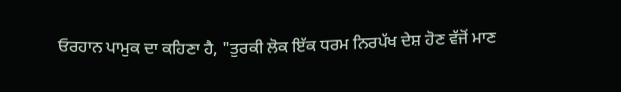ਓਰਹਾਨ ਪਾਮੁਕ ਦਾ ਕਹਿਣਾ ਹੈ, "ਤੁਰਕੀ ਲੋਕ ਇੱਕ ਧਰਮ ਨਿਰਪੱਖ ਦੇਸ਼ ਹੋਣ ਵੱਜੋਂ ਮਾਣ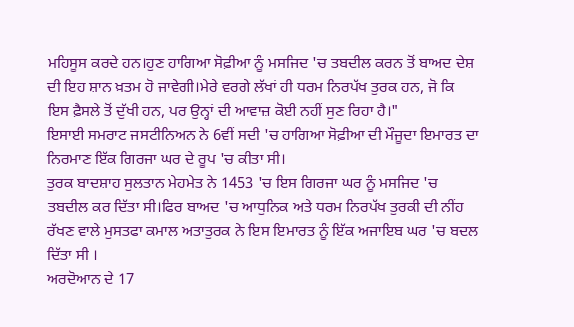ਮਹਿਸੂਸ ਕਰਦੇ ਹਨ।ਹੁਣ ਹਾਗਿਆ ਸੋਫ਼ੀਆ ਨੂੰ ਮਸਜਿਦ 'ਚ ਤਬਦੀਲ ਕਰਨ ਤੋਂ ਬਾਅਦ ਦੇਸ਼ ਦੀ ਇਹ ਸ਼ਾਨ ਖ਼ਤਮ ਹੋ ਜਾਵੇਗੀ।ਮੇਰੇ ਵਰਗੇ ਲੱਖਾਂ ਹੀ ਧਰਮ ਨਿਰਪੱਖ ਤੁਰਕ ਹਨ, ਜੋ ਕਿ ਇਸ ਫ਼ੈਸਲੇ ਤੋਂ ਦੁੱਖੀ ਹਨ, ਪਰ ਉਨ੍ਹਾਂ ਦੀ ਆਵਾਜ਼ ਕੋਈ ਨਹੀਂ ਸੁਣ ਰਿਹਾ ਹੈ।"
ਇਸਾਈ ਸਮਰਾਟ ਜਸਟੀਨਿਅਨ ਨੇ 6ਵੀਂ ਸਦੀ 'ਚ ਹਾਗਿਆ ਸੋਫ਼ੀਆ ਦੀ ਮੌਜੂਦਾ ਇਮਾਰਤ ਦਾ ਨਿਰਮਾਣ ਇੱਕ ਗਿਰਜਾ ਘਰ ਦੇ ਰੂਪ 'ਚ ਕੀਤਾ ਸੀ।
ਤੁਰਕ ਬਾਦਸ਼ਾਹ ਸੁਲਤਾਨ ਮੇਹਮੇਤ ਨੇ 1453 'ਚ ਇਸ ਗਿਰਜਾ ਘਰ ਨੂੰ ਮਸਜਿਦ 'ਚ ਤਬਦੀਲ ਕਰ ਦਿੱਤਾ ਸੀ।ਫਿਰ ਬਾਅਦ 'ਚ ਆਧੁਨਿਕ ਅਤੇ ਧਰਮ ਨਿਰਪੱਖ ਤੁਰਕੀ ਦੀ ਨੀਂਹ ਰੱਖਣ ਵਾਲੇ ਮੁਸਤਫਾ ਕਮਾਲ ਅਤਾਤੁਰਕ ਨੇ ਇਸ ਇਮਾਰਤ ਨੂੰ ਇੱਕ ਅਜਾਇਬ ਘਰ 'ਚ ਬਦਲ ਦਿੱਤਾ ਸੀ ।
ਅਰਦੋਆਨ ਦੇ 17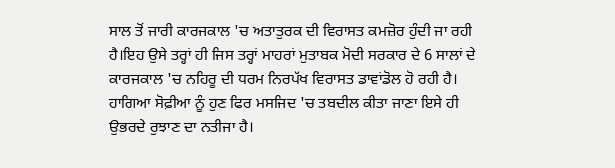ਸਾਲ ਤੋਂ ਜਾਰੀ ਕਾਰਜਕਾਲ 'ਚ ਅਤਾਤੁਰਕ ਦੀ ਵਿਰਾਸਤ ਕਮਜ਼ੋਰ ਹੁੰਦੀ ਜਾ ਰਹੀ ਹੈ।ਇਹ ਉਸੇ ਤਰ੍ਹਾਂ ਹੀ ਜਿਸ ਤਰ੍ਹਾਂ ਮਾਹਰਾਂ ਮੁਤਾਬਕ ਮੋਦੀ ਸਰਕਾਰ ਦੇ 6 ਸਾਲਾਂ ਦੇ ਕਾਰਜਕਾਲ 'ਚ ਨਹਿਰੂ ਦੀ ਧਰਮ ਨਿਰਪੱਖ ਵਿਰਾਸਤ ਡਾਵਾਂਡੋਲ ਹੋ ਰਹੀ ਹੈ।
ਹਾਗਿਆ ਸੋਫ਼ੀਆ ਨੂੰ ਹੁਣ ਫਿਰ ਮਸਜਿਦ 'ਚ ਤਬਦੀਲ ਕੀਤਾ ਜਾਣਾ ਇਸੇ ਹੀ ਉਭਰਦੇ ਰੁਝਾਣ ਦਾ ਨਤੀਜਾ ਹੈ।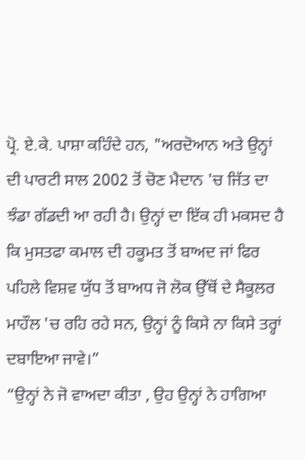ਪ੍ਰੋ. ਏ.ਕੇ. ਪਾਸ਼ਾ ਕਹਿੰਦੇ ਹਨ, "ਅਰਦੋਆਨ ਅਤੇ ਉਨ੍ਹਾਂ ਦੀ ਪਾਰਟੀ ਸਾਲ 2002 ਤੋਂ ਚੋਣ ਮੈਦਾਨ 'ਚ ਜਿੱਤ ਦਾ ਝੰਡਾ ਗੱਡਦੀ ਆ ਰਹੀ ਹੈ। ਉਨ੍ਹਾਂ ਦਾ ਇੱਕ ਹੀ ਮਕਸਦ ਹੈ ਕਿ ਮੁਸਤਫਾ ਕਮਾਲ ਦੀ ਹਕੂਮਤ ਤੋਂ ਬਾਅਦ ਜਾਂ ਫਿਰ ਪਹਿਲੇ ਵਿਸ਼ਵ ਯੁੱਧ ਤੋਂ ਬਾਅਧ ਜੋ ਲੋਕ ਉੱਥੋਂ ਦੇ ਸੈਕੂਲਰ ਮਾਹੌਲ 'ਚ ਰਹਿ ਰਹੇ ਸਨ, ਉਨ੍ਹਾਂ ਨੂੰ ਕਿਸੇ ਨਾ ਕਿਸੇ ਤਰ੍ਹਾਂ ਦਬਾਇਆ ਜਾਵੇ।”
“ਉਨ੍ਹਾਂ ਨੇ ਜੋ ਵਾਅਦਾ ਕੀਤਾ , ਉਹ ਉਨ੍ਹਾਂ ਨੇ ਹਾਗਿਆ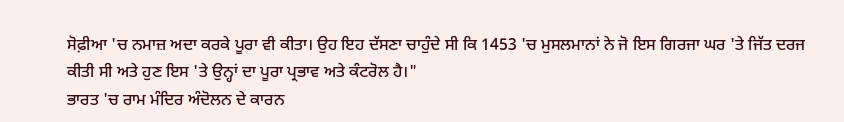ਸੋਫ਼ੀਆ 'ਚ ਨਮਾਜ਼ ਅਦਾ ਕਰਕੇ ਪੂਰਾ ਵੀ ਕੀਤਾ। ਉਹ ਇਹ ਦੱਸਣਾ ਚਾਹੁੰਦੇ ਸੀ ਕਿ 1453 'ਚ ਮੁਸਲਮਾਨਾਂ ਨੇ ਜੋ ਇਸ ਗਿਰਜਾ ਘਰ 'ਤੇ ਜਿੱਤ ਦਰਜ ਕੀਤੀ ਸੀ ਅਤੇ ਹੁਣ ਇਸ 'ਤੇ ਉਨ੍ਹਾਂ ਦਾ ਪੂਰਾ ਪ੍ਰਭਾਵ ਅਤੇ ਕੰਟਰੋਲ ਹੈ।"
ਭਾਰਤ 'ਚ ਰਾਮ ਮੰਦਿਰ ਅੰਦੋਲਨ ਦੇ ਕਾਰਨ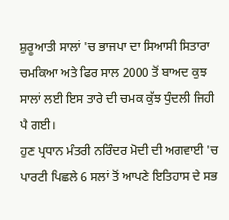ਸ਼ੁਰੂਆਤੀ ਸਾਲਾਂ 'ਚ ਭਾਜਪਾ ਦਾ ਸਿਆਸੀ ਸਿਤਾਰਾ ਚਮਕਿਆ ਅਤੇ ਫਿਰ ਸਾਲ 2000 ਤੋਂ ਬਾਅਦ ਕੁਝ ਸਾਲਾਂ ਲਈ ਇਸ ਤਾਰੇ ਦੀ ਚਮਕ ਕੁੱਝ ਧੁੰਦਲੀ ਜਿਹੀ ਪੈ ਗਈ।
ਹੁਣ ਪ੍ਰਧਾਨ ਮੰਤਰੀ ਨਰਿੰਦਰ ਮੋਦੀ ਦੀ ਅਗਵਾਈ 'ਚ ਪਾਰਟੀ ਪਿਛਲੇ 6 ਸਲਾਂ ਤੋਂ ਆਪਣੇ ਇਤਿਹਾਸ ਦੇ ਸਭ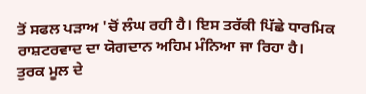ਤੋਂ ਸਫਲ ਪੜਾਅ 'ਚੋਂ ਲੰਘ ਰਹੀ ਹੈ। ਇਸ ਤਰੱਕੀ ਪਿੱਛੇ ਧਾਰਮਿਕ ਰਾਸ਼ਟਰਵਾਦ ਦਾ ਯੋਗਦਾਨ ਅਹਿਮ ਮੰਨਿਆ ਜਾ ਰਿਹਾ ਹੈ।
ਤੁਰਕ ਮੂਲ ਦੇ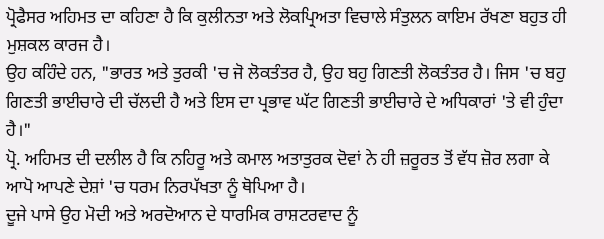ਪ੍ਰੋਫੈਸਰ ਅਹਿਮਤ ਦਾ ਕਹਿਣਾ ਹੈ ਕਿ ਕੁਲੀਨਤਾ ਅਤੇ ਲੋਕਪ੍ਰਿਅਤਾ ਵਿਚਾਲੇ ਸੰਤੁਲਨ ਕਾਇਮ ਰੱਖਣਾ ਬਹੁਤ ਹੀ ਮੁਸ਼ਕਲ ਕਾਰਜ ਹੈ।
ਉਹ ਕਹਿੰਦੇ ਹਨ, "ਭਾਰਤ ਅਤੇ ਤੁਰਕੀ 'ਚ ਜੋ ਲੋਕਤੰਤਰ ਹੈ, ਉਹ ਬਹੁ ਗਿਣਤੀ ਲੋਕਤੰਤਰ ਹੈ। ਜਿਸ 'ਚ ਬਹੁ ਗਿਣਤੀ ਭਾਈਚਾਰੇ ਦੀ ਚੱਲਦੀ ਹੈ ਅਤੇ ਇਸ ਦਾ ਪ੍ਰਭਾਵ ਘੱਟ ਗਿਣਤੀ ਭਾਈਚਾਰੇ ਦੇ ਅਧਿਕਾਰਾਂ 'ਤੇ ਵੀ ਹੁੰਦਾ ਹੈ।"
ਪ੍ਰੋ. ਅਹਿਮਤ ਦੀ ਦਲੀਲ ਹੈ ਕਿ ਨਹਿਰੂ ਅਤੇ ਕਮਾਲ ਅਤਾਤੁਰਕ ਦੋਵਾਂ ਨੇ ਹੀ ਜ਼ਰੂਰਤ ਤੋਂ ਵੱਧ ਜ਼ੋਰ ਲਗਾ ਕੇ ਆਪੋ ਆਪਣੇ ਦੇਸ਼ਾਂ 'ਚ ਧਰਮ ਨਿਰਪੱਖਤਾ ਨੂੰ ਥੋਪਿਆ ਹੈ।
ਦੂਜੇ ਪਾਸੇ ਉਹ ਮੋਦੀ ਅਤੇ ਅਰਦੋਆਨ ਦੇ ਧਾਰਮਿਕ ਰਾਸ਼ਟਰਵਾਦ ਨੂੰ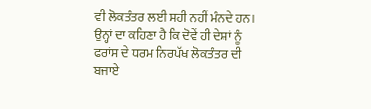ਵੀ ਲੋਕਤੰਤਰ ਲਈ ਸਹੀ ਨਹੀਂ ਮੰਨਦੇ ਹਨ। ਉਨ੍ਹਾਂ ਦਾ ਕਹਿਣਾ ਹੈ ਕਿ ਦੋਵੇਂ ਹੀ ਦੇਸ਼ਾਂ ਨੂੰ ਫਰਾਂਸ ਦੇ ਧਰਮ ਨਿਰਪੱਖ ਲੋਕਤੰਤਰ ਦੀ ਬਜਾਏ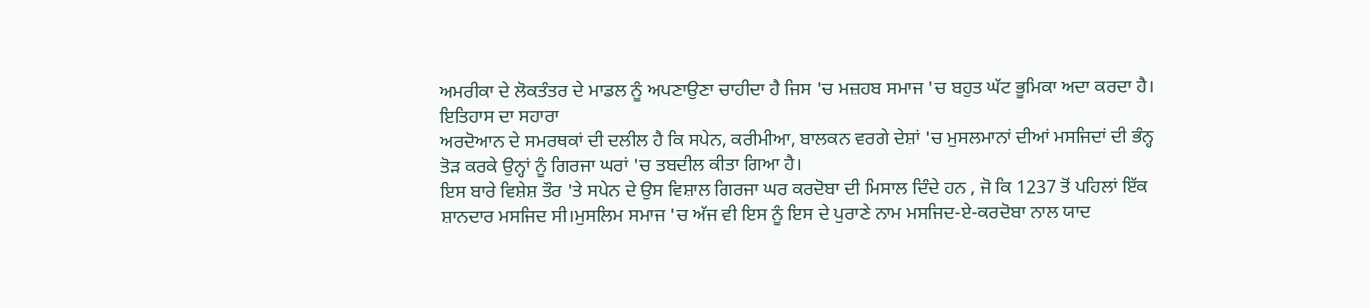ਅਮਰੀਕਾ ਦੇ ਲੋਕਤੰਤਰ ਦੇ ਮਾਡਲ ਨੂੰ ਅਪਣਾਉਣਾ ਚਾਹੀਦਾ ਹੈ ਜਿਸ 'ਚ ਮਜ਼ਹਬ ਸਮਾਜ 'ਚ ਬਹੁਤ ਘੱਟ ਭੂਮਿਕਾ ਅਦਾ ਕਰਦਾ ਹੈ।
ਇਤਿਹਾਸ ਦਾ ਸਹਾਰਾ
ਅਰਦੋਆਨ ਦੇ ਸਮਰਥਕਾਂ ਦੀ ਦਲੀਲ ਹੈ ਕਿ ਸਪੇਨ, ਕਰੀਮੀਆ, ਬਾਲਕਨ ਵਰਗੇ ਦੇਸ਼ਾਂ 'ਚ ਮੁਸਲਮਾਨਾਂ ਦੀਆਂ ਮਸਜਿਦਾਂ ਦੀ ਭੰਨ੍ਹ ਤੋੜ ਕਰਕੇ ਉਨ੍ਹਾਂ ਨੂੰ ਗਿਰਜਾ ਘਰਾਂ 'ਚ ਤਬਦੀਲ ਕੀਤਾ ਗਿਆ ਹੈ।
ਇਸ ਬਾਰੇ ਵਿਸ਼ੇਸ਼ ਤੌਰ 'ਤੇ ਸਪੇਨ ਦੇ ਉਸ ਵਿਸ਼ਾਲ ਗਿਰਜਾ ਘਰ ਕਰਦੋਬਾ ਦੀ ਮਿਸਾਲ ਦਿੰਦੇ ਹਨ , ਜੋ ਕਿ 1237 ਤੋਂ ਪਹਿਲਾਂ ਇੱਕ ਸ਼ਾਨਦਾਰ ਮਸਜਿਦ ਸੀ।ਮੁਸਲਿਮ ਸਮਾਜ 'ਚ ਅੱਜ ਵੀ ਇਸ ਨੂੰ ਇਸ ਦੇ ਪੁਰਾਣੇ ਨਾਮ ਮਸਜਿਦ-ਏ-ਕਰਦੋਬਾ ਨਾਲ ਯਾਦ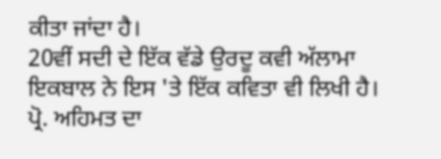ਕੀਤਾ ਜਾਂਦਾ ਹੈ।
20ਵੀਂ ਸਦੀ ਦੇ ਇੱਕ ਵੱਡੇ ਉਰਦੂ ਕਵੀ ਅੱਲਾਮਾ ਇਕਬਾਲ ਨੇ ਇਸ 'ਤੇ ਇੱਕ ਕਵਿਤਾ ਵੀ ਲਿਖੀ ਹੈ।
ਪ੍ਰੋ. ਅਹਿਮਤ ਦਾ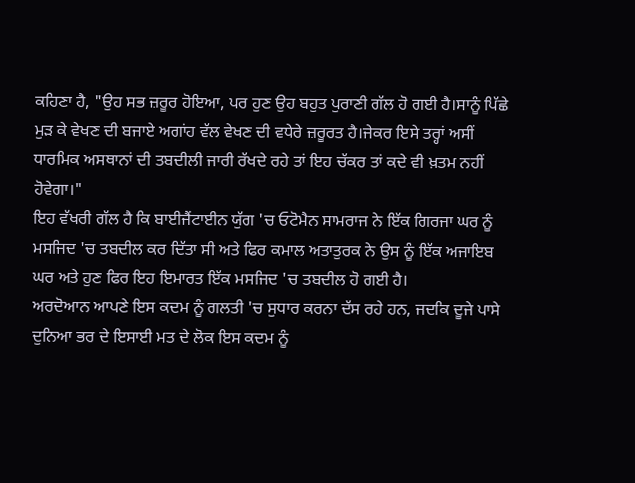ਕਹਿਣਾ ਹੈ, "ਉਹ ਸਭ ਜ਼ਰੂਰ ਹੋਇਆ, ਪਰ ਹੁਣ ਉਹ ਬਹੁਤ ਪੁਰਾਣੀ ਗੱਲ ਹੋ ਗਈ ਹੈ।ਸਾਨੂੰ ਪਿੱਛੇ ਮੁੜ ਕੇ ਵੇਖਣ ਦੀ ਬਜਾਏ ਅਗਾਂਹ ਵੱਲ ਵੇਖਣ ਦੀ ਵਧੇਰੇ ਜ਼ਰੂਰਤ ਹੈ।ਜੇਕਰ ਇਸੇ ਤਰ੍ਹਾਂ ਅਸੀਂ ਧਾਰਮਿਕ ਅਸਥਾਨਾਂ ਦੀ ਤਬਦੀਲੀ ਜਾਰੀ ਰੱਖਦੇ ਰਹੇ ਤਾਂ ਇਹ ਚੱਕਰ ਤਾਂ ਕਦੇ ਵੀ ਖ਼ਤਮ ਨਹੀਂ ਹੋਵੇਗਾ।"
ਇਹ ਵੱਖਰੀ ਗੱਲ ਹੈ ਕਿ ਬਾਈਜੈਂਟਾਈਨ ਯੁੱਗ 'ਚ ਓਟੋਮੈਨ ਸਾਮਰਾਜ ਨੇ ਇੱਕ ਗਿਰਜਾ ਘਰ ਨੂੰ ਮਸਜਿਦ 'ਚ ਤਬਦੀਲ ਕਰ ਦਿੱਤਾ ਸੀ ਅਤੇ ਫਿਰ ਕਮਾਲ ਅਤਾਤੁਰਕ ਨੇ ਉਸ ਨੂੰ ਇੱਕ ਅਜਾਇਬ ਘਰ ਅਤੇ ਹੁਣ ਫਿਰ ਇਹ ਇਮਾਰਤ ਇੱਕ ਮਸਜਿਦ 'ਚ ਤਬਦੀਲ ਹੋ ਗਈ ਹੈ।
ਅਰਦੋਆਨ ਆਪਣੇ ਇਸ ਕਦਮ ਨੂੰ ਗਲਤੀ 'ਚ ਸੁਧਾਰ ਕਰਨਾ ਦੱਸ ਰਹੇ ਹਨ, ਜਦਕਿ ਦੂਜੇ ਪਾਸੇ ਦੁਨਿਆ ਭਰ ਦੇ ਇਸਾਈ ਮਤ ਦੇ ਲੋਕ ਇਸ ਕਦਮ ਨੂੰ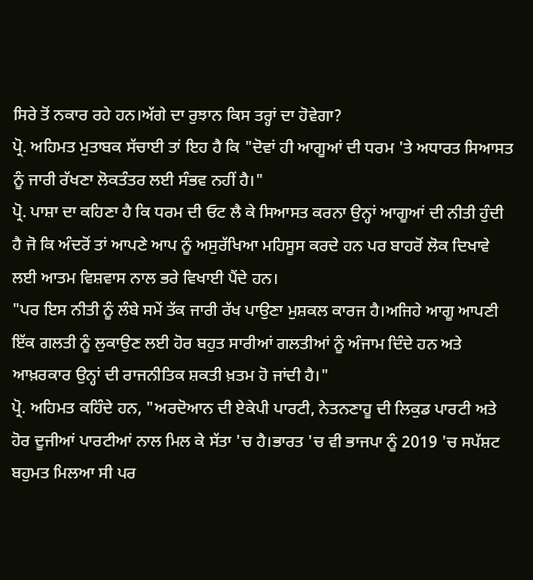ਸਿਰੇ ਤੋਂ ਨਕਾਰ ਰਹੇ ਹਨ।ਅੱਗੇ ਦਾ ਰੁਝਾਨ ਕਿਸ ਤਰ੍ਹਾਂ ਦਾ ਹੋਵੇਗਾ?
ਪ੍ਰੋ. ਅਹਿਮਤ ਮੁਤਾਬਕ ਸੱਚਾਈ ਤਾਂ ਇਹ ਹੈ ਕਿ "ਦੋਵਾਂ ਹੀ ਆਗੂਆਂ ਦੀ ਧਰਮ 'ਤੇ ਅਧਾਰਤ ਸਿਆਸਤ ਨੂੰ ਜਾਰੀ ਰੱਖਣਾ ਲੋਕਤੰਤਰ ਲਈ ਸੰਭਵ ਨਹੀਂ ਹੈ।"
ਪ੍ਰੋ. ਪਾਸ਼ਾ ਦਾ ਕਹਿਣਾ ਹੈ ਕਿ ਧਰਮ ਦੀ ਓਟ ਲੈ ਕੇ ਸਿਆਸਤ ਕਰਨਾ ਉਨ੍ਹਾਂ ਆਗੂਆਂ ਦੀ ਨੀਤੀ ਹੁੰਦੀ ਹੈ ਜੋ ਕਿ ਅੰਦਰੋਂ ਤਾਂ ਆਪਣੇ ਆਪ ਨੂੰ ਅਸੁਰੱਖਿਆ ਮਹਿਸੂਸ ਕਰਦੇ ਹਨ ਪਰ ਬਾਹਰੋਂ ਲੋਕ ਦਿਖਾਵੇ ਲਈ ਆਤਮ ਵਿਸ਼ਵਾਸ ਨਾਲ ਭਰੇ ਵਿਖਾਈ ਪੈਂਦੇ ਹਨ।
"ਪਰ ਇਸ ਨੀਤੀ ਨੂੰ ਲੰਬੇ ਸਮੇਂ ਤੱਕ ਜਾਰੀ ਰੱਖ ਪਾਉਣਾ ਮੁਸ਼ਕਲ ਕਾਰਜ ਹੈ।ਅਜਿਹੇ ਆਗੂ ਆਪਣੀ ਇੱਕ ਗਲਤੀ ਨੂੰ ਲੁਕਾਉਣ ਲਈ ਹੋਰ ਬਹੁਤ ਸਾਰੀਆਂ ਗਲਤੀਆਂ ਨੂੰ ਅੰਜਾਮ ਦਿੰਦੇ ਹਨ ਅਤੇ ਆਖ਼ਰਕਾਰ ਉਨ੍ਹਾਂ ਦੀ ਰਾਜਨੀਤਿਕ ਸ਼ਕਤੀ ਖ਼ਤਮ ਹੋ ਜਾਂਦੀ ਹੈ।"
ਪ੍ਰੋ. ਅਹਿਮਤ ਕਹਿੰਦੇ ਹਨ, "ਅਰਦੋਆਨ ਦੀ ਏਕੇਪੀ ਪਾਰਟੀ, ਨੇਤਨਣਾਹੂ ਦੀ ਲਿਕੁਡ ਪਾਰਟੀ ਅਤੇ ਹੋਰ ਦੂਜੀਆਂ ਪਾਰਟੀਆਂ ਨਾਲ ਮਿਲ ਕੇ ਸੱਤਾ 'ਚ ਹੈ।ਭਾਰਤ 'ਚ ਵੀ ਭਾਜਪਾ ਨੂੰ 2019 'ਚ ਸਪੱਸ਼ਟ ਬਹੁਮਤ ਮਿਲਆ ਸੀ ਪਰ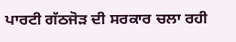ਪਾਰਟੀ ਗੱਠਜੋੜ ਦੀ ਸਰਕਾਰ ਚਲਾ ਰਹੀ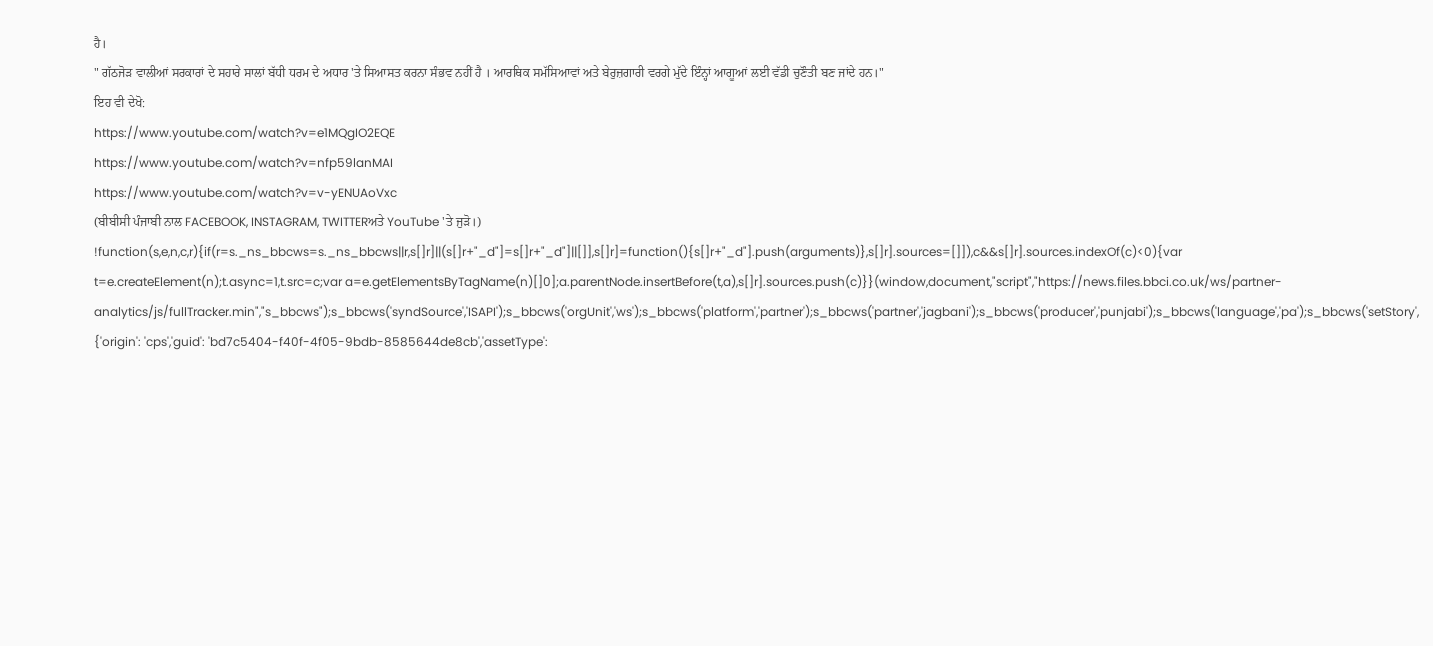ਹੈ।
" ਗੱਠਜੋੜ ਵਾਲੀਆਂ ਸਰਕਾਰਾਂ ਦੇ ਸਹਾਰੇ ਸਾਲਾਂ ਬੱਧੀ ਧਰਮ ਦੇ ਅਧਾਰ 'ਤੇ ਸਿਆਸਤ ਕਰਨਾ ਸੰਭਵ ਨਹੀਂ ਹੈ । ਆਰਥਿਕ ਸਮੱਸਿਆਵਾਂ ਅਤੇ ਬੇਰੁਜ਼ਗਾਰੀ ਵਰਗੇ ਮੁੱਦੇ ਇੰਨ੍ਹਾਂ ਆਗੂਆਂ ਲਈ ਵੱਡੀ ਚੁਣੌਤੀ ਬਣ ਜਾਂਦੇ ਹਨ।"
ਇਹ ਵੀ ਦੇਖੋ:
https://www.youtube.com/watch?v=e1MQgIO2EQE
https://www.youtube.com/watch?v=nfp59lanMAI
https://www.youtube.com/watch?v=v-yENUAoVxc
(ਬੀਬੀਸੀ ਪੰਜਾਬੀ ਨਾਲ FACEBOOK, INSTAGRAM, TWITTERਅਤੇ YouTube 'ਤੇ ਜੁੜੋ।)
!function(s,e,n,c,r){if(r=s._ns_bbcws=s._ns_bbcws||r,s[]r]||(s[]r+"_d"]=s[]r+"_d"]||[]],s[]r]=function(){s[]r+"_d"].push(arguments)},s[]r].sources=[]]),c&&s[]r].sources.indexOf(c)<0){var t=e.createElement(n);t.async=1,t.src=c;var a=e.getElementsByTagName(n)[]0];a.parentNode.insertBefore(t,a),s[]r].sources.push(c)}}(window,document,"script","https://news.files.bbci.co.uk/ws/partner-analytics/js/fullTracker.min","s_bbcws");s_bbcws('syndSource','ISAPI');s_bbcws('orgUnit','ws');s_bbcws('platform','partner');s_bbcws('partner','jagbani');s_bbcws('producer','punjabi');s_bbcws('language','pa');s_bbcws('setStory', {'origin': 'cps','guid': 'bd7c5404-f40f-4f05-9bdb-8585644de8cb','assetType':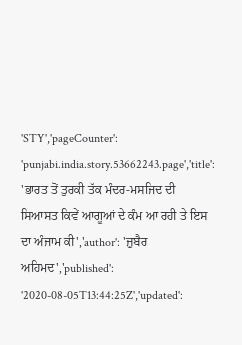'STY','pageCounter': 'punjabi.india.story.53662243.page','title': 'ਭਾਰਤ ਤੋਂ ਤੁਰਕੀ ਤੱਕ ਮੰਦਰ-ਮਸਜਿਦ ਦੀ ਸਿਆਸਤ ਕਿਵੇਂ ਆਗੂਆਂ ਦੇ ਕੰਮ ਆ ਰਹੀ ਤੇ ਇਸ ਦਾ ਅੰਜਾਮ ਕੀ','author': 'ਜ਼ੁਬੈਰ ਅਹਿਮਦ','published': '2020-08-05T13:44:25Z','updated':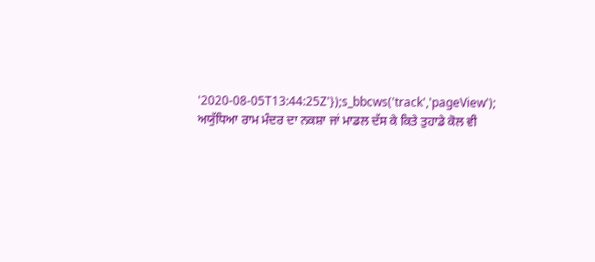'2020-08-05T13:44:25Z'});s_bbcws('track','pageView');
ਅਯੁੱਧਿਆ ਰਾਮ ਮੰਦਰ ਦਾ ਨਕਸ਼ਾ ਜਾਂ ਮਾਡਲ ਦੱਸ ਕੇ ਕਿਤੇ ਤੁਹਾਡੇ ਕੋਲ ਵੀ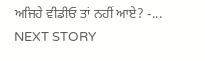ਅਜਿਹੇ ਵੀਡੀਓ ਤਾਂ ਨਹੀਂ ਆਏ? -...
NEXT STORY